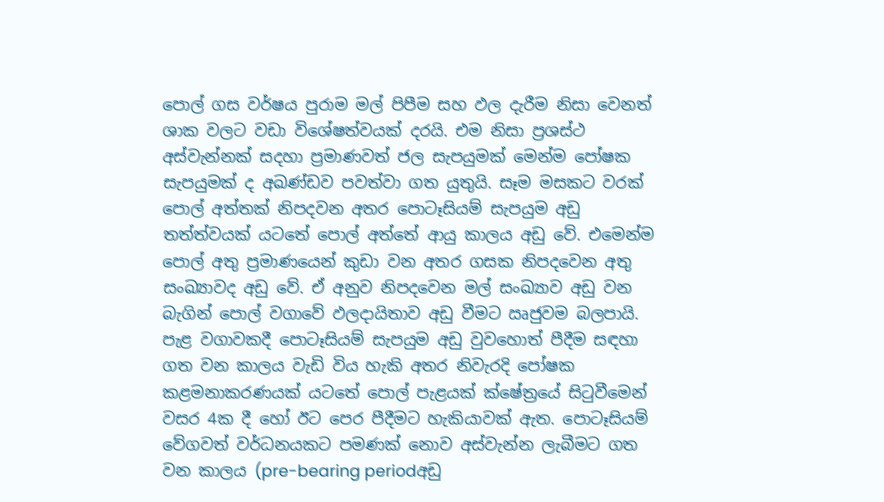පොල් ගස වර්ෂය පුරාම මල් පිපීම සහ ඵල දැරීම නිසා වෙනත් ශාක වලට වඩා විශේෂත්වයක් දරයි. එම නිසා ප්‍රශස්ථ අස්වැන්නක් සදහා ප්‍රමාණවත් ජල සැපයුමක් මෙන්ම පෝෂක සැපයුමක් ද අඛණ්ඩව පවත්වා ගත යුතුයි. සෑම මසකට වරක් පොල් අත්තක් නිපදවන අතර පොටෑසියම් සැපයුම අඩු තත්ත්වයක් යටතේ පොල් අත්තේ ආයු කාලය අඩු වේ. එමෙන්ම පොල් අතු ප්‍රමාණයෙන් කුඩා වන අතර ගසක නිපදවෙන අතු සංඛ්‍යාවද අඩු වේ. ඒ අනුව නිපදවෙන මල් සංඛ්‍යාව අඩු වන බැගින් පොල් වගාවේ ඵලදායිතාව අඩු වීමට ඍජුවම බලපායි. පැළ වගාවකදී පොටෑසියම් සැපයුම අඩු වුවහොත් පීදීම සඳහා ගත වන කාලය වැඩි විය හැකි අතර නිවැරදි පෝෂක කළමනාකරණයක් යටතේ පොල් පැළයක් ක්ෂේත්‍රයේ සිටුවීමෙන් වසර 4ක දී හෝ ඊට පෙර පීදීමට හැකියාවක් ඇත. පොටෑසියම් වේගවත් වර්ධනයකට පමණක් නොව අස්වැන්න ලැබීමට ගත වන කාලය (pre-bearing periodඅඩු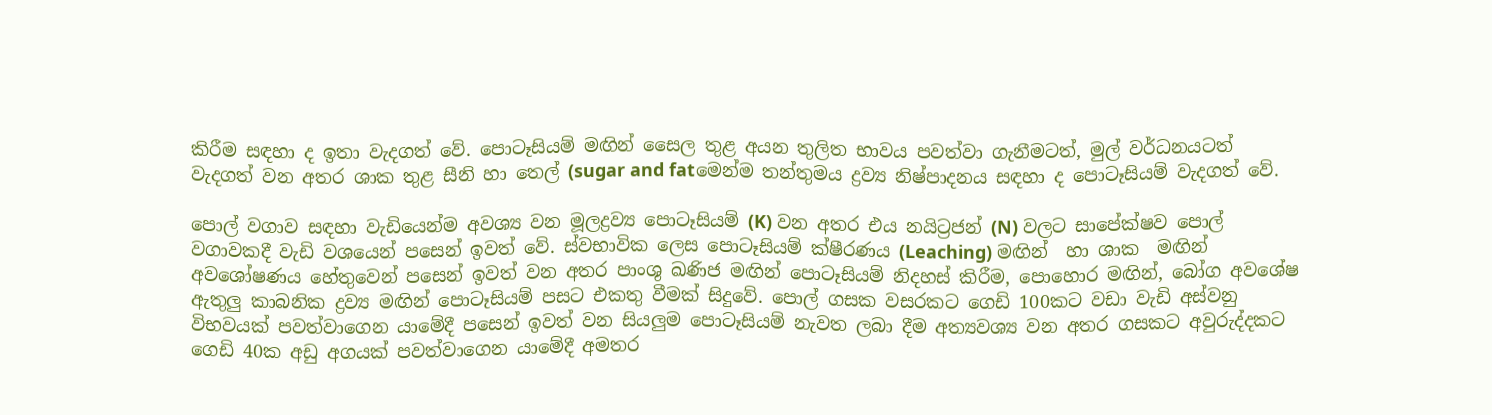කිරීම සඳහා ද ඉතා වැදගත් වේ. පොටෑසියම් මඟින් සෛල තුළ අයන තුලිත භාවය පවත්වා ගැනීමටත්, මුල් වර්ධනයටත් වැදගත් වන අතර ශාක තුළ සීනි හා තෙල් (sugar and fatමෙන්ම තන්තුමය ද්‍රව්‍ය නිෂ්පාදනය සඳහා ද පොටෑසියම් වැදගත් වේ.

පොල් වගාව සඳහා වැඩියෙන්ම අවශ්‍ය වන මූලද්‍රව්‍ය පොටෑසියම් (K) වන අතර එය නයිට්‍රජන් (N) වලට සාපේක්ෂව පොල් වගාවකදී වැඩි වශයෙන් පසෙන් ඉවත් වේ. ස්වභාවික ලෙස පොටෑසියම් ක්ෂීරණය (Leaching) මඟින්  හා ශාක  මඟින් අවශෝෂණය හේතුවෙන් පසෙන් ඉවත් වන අතර පාංශු ඛණිජ මඟින් පොටෑසියම් නිදහස් කිරීම, පොහොර මඟින්, බෝග අවශේෂ ඇතුලු කාබනික ද්‍රව්‍ය මඟින් පොටෑසියම් පසට එකතු වීමක් සිදුවේ. පොල් ගසක වසරකට ගෙඩි 100කට වඩා වැඩි අස්වනු විභවයක් පවත්වාගෙන යාමේදී පසෙන් ඉවත් වන සියලුම පොටෑසියම් නැවත ලබා දීම අත්‍යවශ්‍ය වන අතර ගසකට අවුරුද්දකට ගෙඩි 40ක අඩු අගයක් පවත්වාගෙන යාමේදී අමතර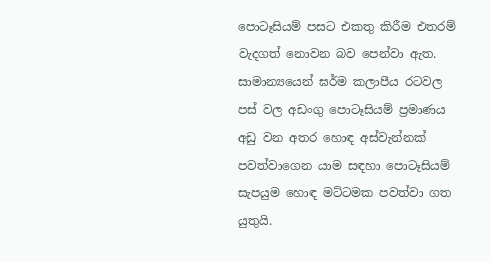පොටෑසියම් පසට එකතු කිරීම එතරම් වැදගත් නොවන බව පෙන්වා ඇත. සාමාන්‍යයෙන් ඝර්ම කලාපීය රටවල පස් වල අඩංගු පොටෑසියම් ප්‍රමාණය අඩු වන අතර හොඳ අස්වැන්නක් පවත්වාගෙන යාම සඳහා පොටෑසියම් සැපයුම හොඳ මට්ටමක පවත්වා ගත යුතුයි.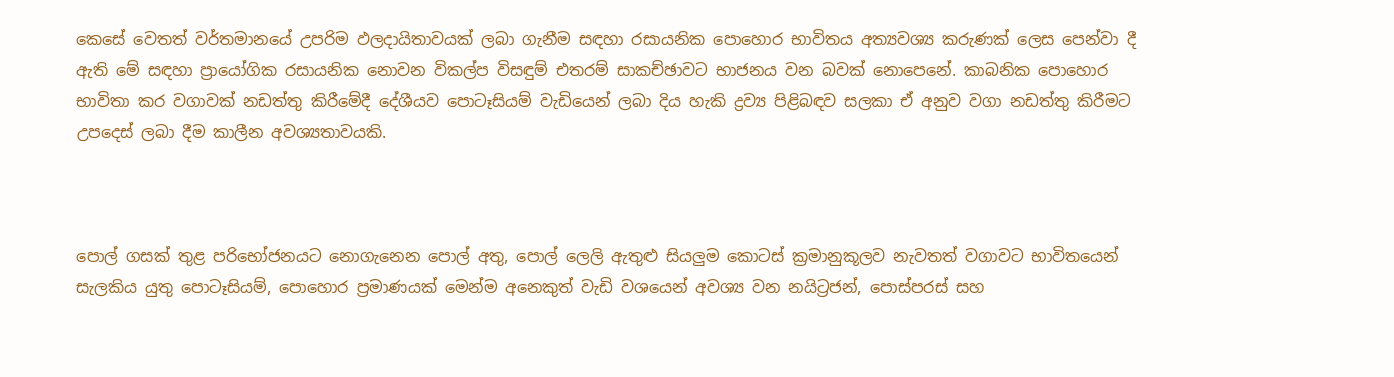කෙසේ වෙතත් වර්තමානයේ උපරිම ඵලදායිතාවයක් ලබා ගැනීම සඳහා රසායනික පොහොර භාවිතය අත්‍යවශ්‍ය කරුණක් ලෙස පෙන්වා දී ඇති මේ සඳහා ප්‍රායෝගික රසායනික නොවන විකල්ප විසඳුම් එතරම් සාකච්ඡාවට භාජනය වන බවක් නොපෙනේ. කාබනික පොහොර භාවිතා කර වගාවක් නඩත්තු කිරීමේදී දේශීයව පොටෑසියම් වැඩියෙන් ලබා දිය හැකි ද්‍රව්‍ය පිළිබඳව සලකා ඒ අනුව වගා නඩත්තු කිරීමට උපදෙස් ලබා දීම කාලීන අවශ්‍යතාවයකි.



පොල් ගසක් තුළ පරිභෝජනයට නොගැනෙන පොල් අතු, පොල් ලෙලි ඇතුළු සියලුම කොටස් ක්‍රමානුකූලව නැවතත් වගාවට භාවිතයෙන් සැලකිය යුතු පොටෑසියම්, පොහොර ප්‍රමාණයක් මෙන්ම අනෙකුත් වැඩි වශයෙන් අවශ්‍ය වන නයිට්‍රජන්, පොස්පරස් සහ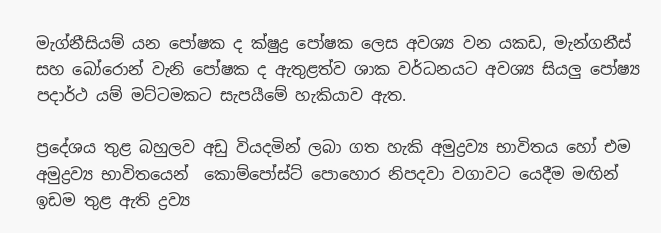මැග්නීසියම් යන පෝෂක ද ක්ෂුද්‍ර පෝෂක ලෙස අවශ්‍ය වන යකඩ, මැන්ගනීස් සහ බෝරොන් වැනි පෝෂක ද ඇතුළත්ව ශාක වර්ධනයට අවශ්‍ය සියලු පෝෂ්‍ය පදාර්ථ යම් මට්ටමකට සැපයීමේ හැකියාව ඇත.

ප්‍රදේශය තුළ බහුලව අඩු වියදමින් ලබා ගත හැකි අමුද්‍රව්‍ය භාවිතය හෝ එම අමුද්‍රව්‍ය භාවිතයෙන්  කොම්පෝස්ට් පොහොර නිපදවා වගාවට යෙදීම මඟින් ඉඩම තුළ ඇති ද්‍රව්‍ය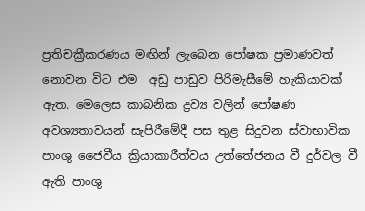ප්‍රතිචක්‍රීකරණය මඟින් ලැබෙන පෝෂක ප්‍රමාණවත් නොවන විට එම  අඩු පාඩුව පිරිමැසීමේ හැකියාවක් ඇත. මෙලෙස කාබනික ද්‍රව්‍ය වලින් පෝෂණ අවශ්‍යතාවයන් සැපිරීමේදී පස තුළ සිදුවන ස්වාභාවික පාංශු ජෛවීය ක්‍රියාකාරීත්වය උත්තේජනය වී දුර්වල වී ඇති පාංශු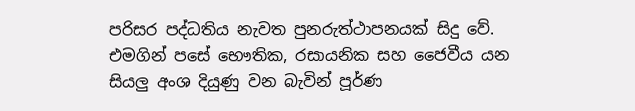පරිසර පද්ධතිය නැවත පුනරුත්ථාපනයක් සිදු වේ. එමගින් පසේ භෞතික, රසායනික සහ ජෛවීය යන සියලු අංශ දියුණු වන බැවින් පූර්ණ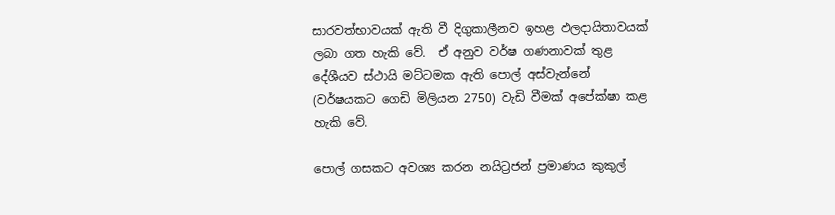සාරවත්භාවයක් ඇති වී දිගුකාලීනව ඉහළ ඵලදායිතාවයක් ලබා ගත හැකි වේ.  ඒ අනුව වර්ෂ ගණනාවක් තුළ දේශීයව ස්ථායි මට්ටමක ඇති පොල් අස්වැන්නේ (වර්ෂයකට ගෙඩි මිලියන 2750) වැඩි වීමක් අපේක්ෂා කළ හැකි වේ.

පොල් ගසකට අවශ්‍ය කරන නයිට්‍රජන් ප්‍රමාණය කුකුල්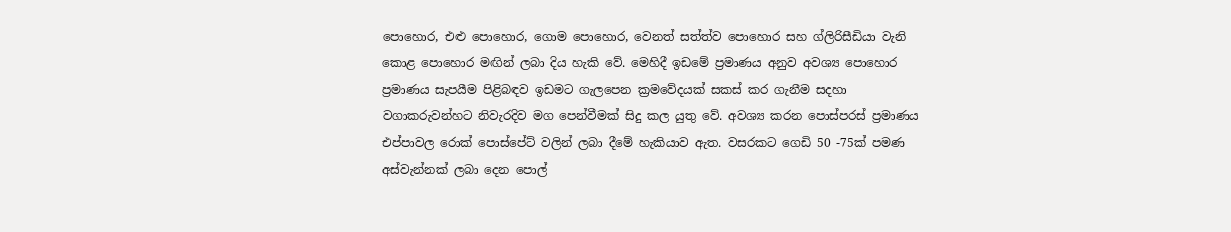පොහොර, එළු පොහොර, ගොම පොහොර, වෙනත් සත්ත්ව පොහොර සහ ග්ලිරිසීඩියා වැනි කොළ පොහොර මඟින් ලබා දිය හැකි වේ. මෙහිදී ඉඩමේ ප්‍රමාණය අනුව අවශ්‍ය පොහොර ප්‍රමාණය සැපයීම පිළිබඳව ඉඩමට ගැලපෙන ක්‍රමවේදයක් සකස් කර ගැනීම සදහා වගාකරුවන්හට නිවැරදිව මග පෙන්වීමක් සිදු කල යුතු වේ. අවශ්‍ය කරන පොස්පරස් ප්‍රමාණය එප්පාවල රොක් පොස්පේට් වලින් ලබා දීමේ හැකියාව ඇත. වසරකට ගෙඩි 50 -75ක් පමණ අස්වැන්නක් ලබා දෙන පොල්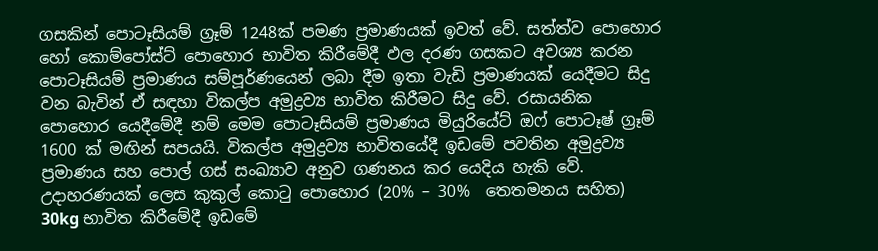ගසකින් පොටෑසියම් ග්‍රෑම් 1248ක් පමණ ප්‍රමාණයක් ඉවත් වේ. සත්ත්ව පොහොර හෝ කොම්පෝස්ට් පොහොර භාවිත කිරීමේදී ඵල දරණ ගසකට අවශ්‍ය කරන පොටෑසියම් ප්‍රමාණය සම්පූර්ණයෙන් ලබා දීම ඉතා වැඩි ප්‍රමාණයක් යෙදීමට සිදු වන බැවින් ඒ සඳහා විකල්ප අමුද්‍රව්‍ය භාවිත කිරීමට සිදු වේ. රසායනික පොහොර යෙදීමේදී නම් මෙම පොටෑසියම් ප්‍රමාණය මියුරියේට් ඔෆ් පොටෑෂ් ග්‍රෑම් 1600 ක් මඟින් සපයයි. විකල්ප අමුද්‍රව්‍ය භාවිතයේදී ඉඩමේ පවතින අමුද්‍රව්‍ය ප්‍රමාණය සහ පොල් ගස් සංඛ්‍යාව අනුව ගණනය කර යෙදිය හැකි වේ. උදාහරණයක් ලෙස කුකුල් කොටු පොහොර (20% – 30%  තෙතමනය සහිත) 30kg භාවිත කිරීමේදී ඉඩමේ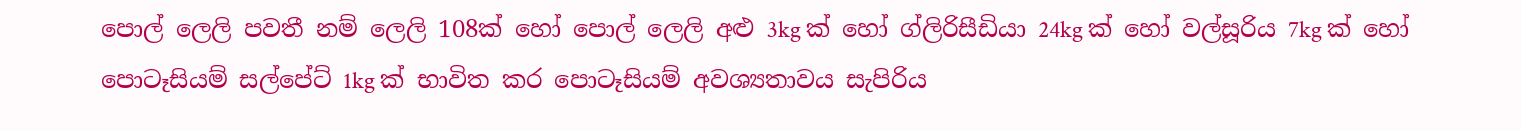පොල් ලෙලි පවතී නම් ලෙලි 108ක් හෝ පොල් ලෙලි අළු 3kg ක් හෝ ග්ලිරිසීඩියා 24kg ක් හෝ වල්සූරිය 7kg ක් හෝ පොටෑසියම් සල්පේට් 1kg ක් භාවිත කර පොටෑසියම් අවශ්‍යතාවය සැපිරිය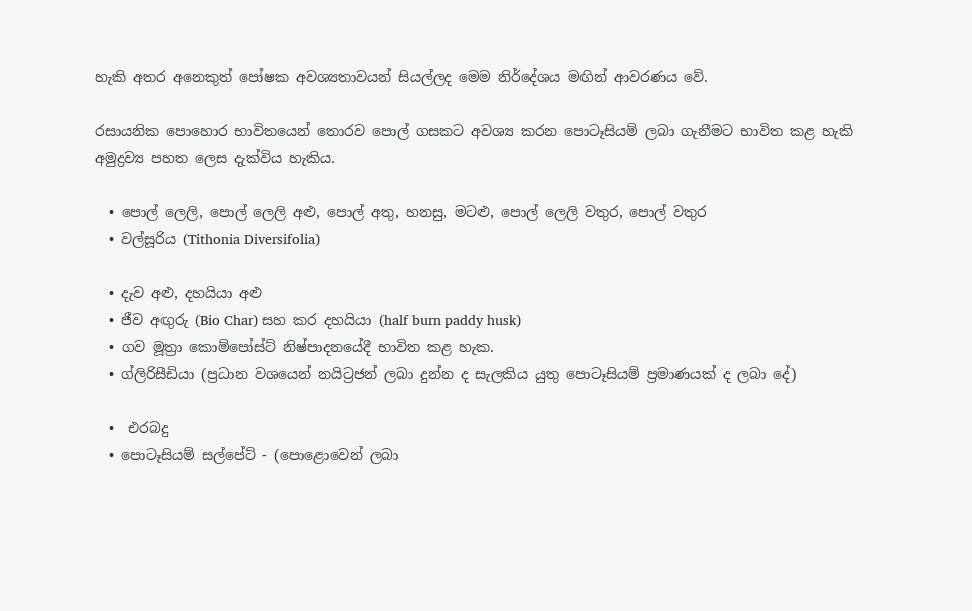හැකි අතර අනෙකුත් පෝෂක අවශ්‍යතාවයන් සියල්ලද මෙම නිර්දේශය මඟින් ආවරණය වේ.

රසායනික පොහොර භාවිතයෙන් තොරව පොල් ගසකට අවශ්‍ය කරන පොටෑසියම් ලබා ගැනීමට භාවිත කළ හැකි අමුද්‍රව්‍ය පහත ලෙස දැක්විය හැකිය.

  • පොල් ලෙලි, පොල් ලෙලි අළු, පොල් අතු, හනසු, මටළු, පොල් ලෙලි වතුර, පොල් වතුර
  • වල්සූරිය (Tithonia Diversifolia)

  • දැව අළු, දහයියා අළු
  • ජීව අඟුරු (Bio Char) සහ කර දහයියා (half burn paddy husk)
  • ගව මූත්‍රා කොම්පෝස්ට් නිෂ්පාදනයේදී භාවිත කළ හැක.
  • ග්ලිරිසීඩියා (ප්‍රධාන වශයෙන් නයිට්‍රජන් ලබා දුන්න ද සැලකිය යුතු පොටෑසියම් ප්‍රමාණයක් ද ලබා දේ)

  •  එරබදු
  • පොටෑසියම් සල්පේට් - (පොළොවෙන් ලබා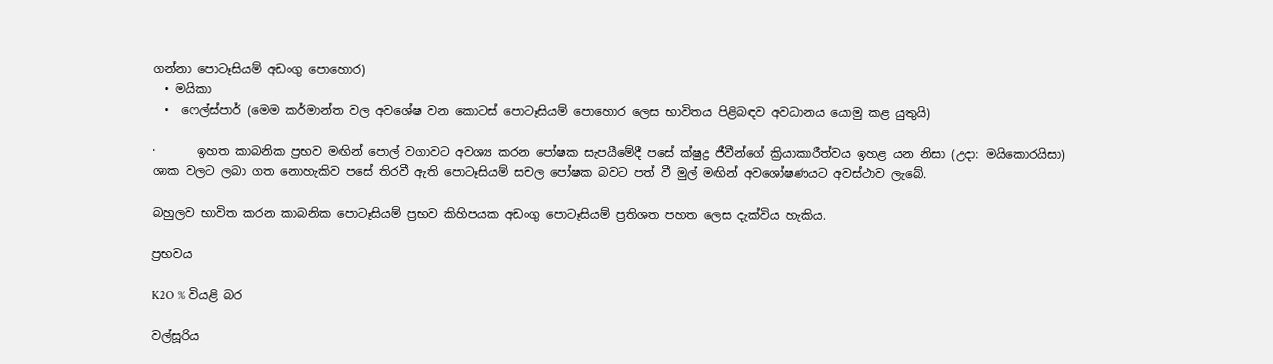ගන්නා පොටෑසියම් අඩංගු පොහොර)
  • මයිකා
  •  ෆෙල්ස්පාර් (මෙම කර්මාන්ත වල අවශේෂ වන කොටස් පොටෑසියම් පොහොර ලෙස භාවිතය පිළිබඳව අවධානය යොමු කළ යුතුයි)

·       ඉහත කාබනික ප්‍රභව මඟින් පොල් වගාවට අවශ්‍ය කරන පෝෂක සැපයීමේදී පසේ ක්ෂුද්‍ර ජීවීන්ගේ ක්‍රියාකාරීත්වය ඉහළ යන නිසා (උදා: මයිකොරයිසා) ශාක වලට ලබා ගත නොහැකිව පසේ තිරවී ඇති පොටෑසියම් සචල පෝෂක බවට පත් වී මුල් මඟින් අවශෝෂණයට අවස්ථාව ලැබේ.

බහුලව භාවිත කරන කාබනික පොටෑසියම් ප්‍රභව කිහිපයක අඩංගු පොටෑසියම් ප්‍රතිශත පහත ලෙස දැක්විය හැකිය.

ප්‍රභවය

K2O % වියළි බර

වල්සූරිය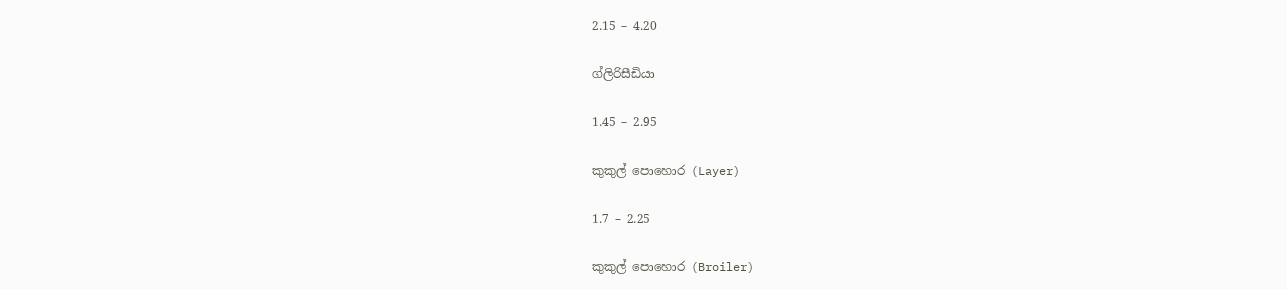2.15 – 4.20

ග්ලිරිසීඩියා

1.45 – 2.95

කුකුල් පොහොර (Layer)

1.7 – 2.25

කුකුල් පොහොර (Broiler)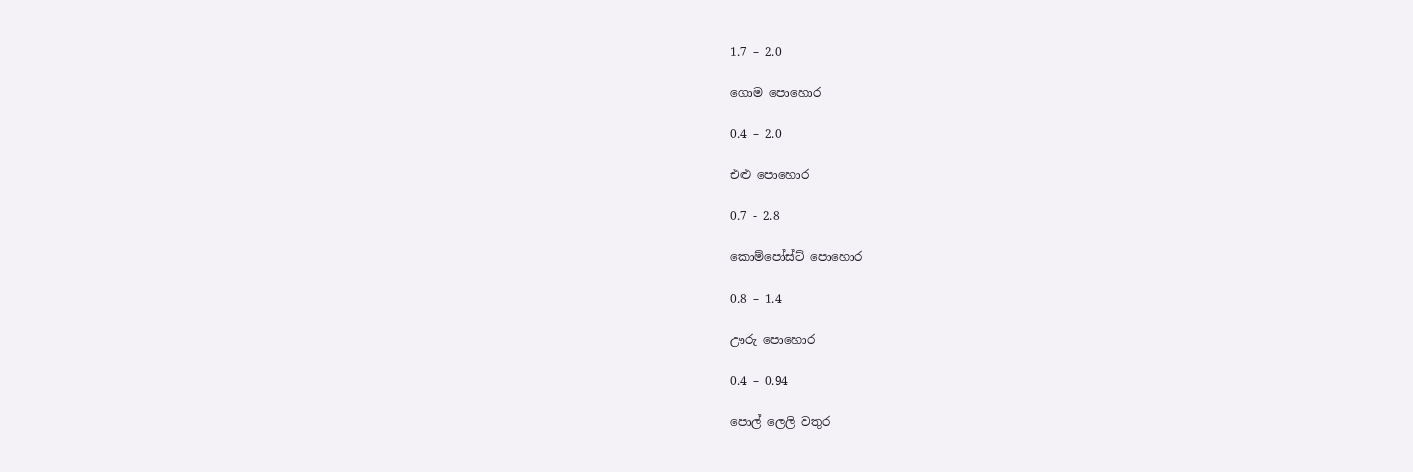1.7 – 2.0

ගොම පොහොර

0.4 – 2.0

එළු පොහොර

0.7 - 2.8

කොම්පෝස්ට් පොහොර

0.8 – 1.4

ඌරු පොහොර

0.4 – 0.94

පොල් ලෙලි වතුර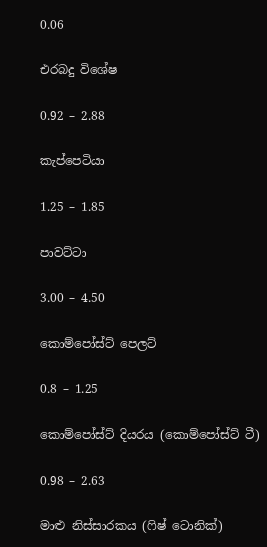0.06

එරබදු විශේෂ

0.92 – 2.88

කැප්පෙටියා

1.25 – 1.85

පාවට්ටා

3.00 – 4.50

කොම්පෝස්ට් පෙලට්

0.8 – 1.25

කොම්පෝස්ට් දියරය (කොම්පෝස්ට් ටී)

0.98 – 2.63

මාළු නිස්සාරකය (ෆිෂ් ටොනික්)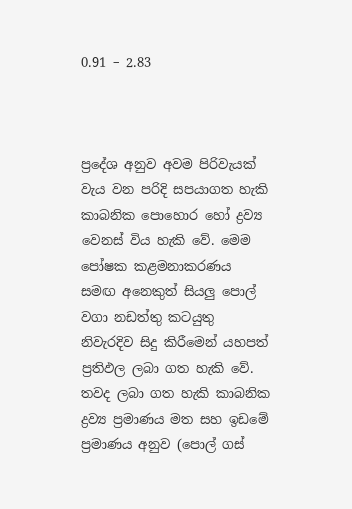0.91 – 2.83



ප්‍රදේශ අනුව අවම පිරිවැයක් වැය වන පරිදි සපයාගත හැකි කාබනික පොහොර හෝ ද්‍රව්‍ය වෙනස් විය හැකි වේ. මෙම පෝෂක කළමනාකරණය සමඟ අනෙකුත් සියලු පොල් වගා නඩත්තු කටයුතු නිවැරදිව සිදු කිරීමෙන් යහපත් ප්‍රතිඵල ලබා ගත හැකි වේ. තවද ලබා ගත හැකි කාබනික ද්‍රව්‍ය ප්‍රමාණය මත සහ ඉඩමේ ප්‍රමාණය අනුව (පොල් ගස්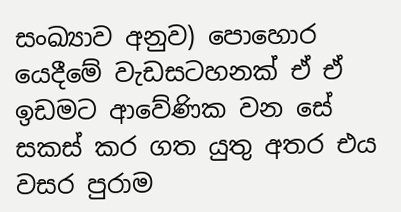සංඛ්‍යාව අනුව) පොහොර යෙදීමේ වැඩසටහනක් ඒ ඒ ඉඩමට ආවේණික වන සේ සකස් කර ගත යුතු අතර එය වසර පුරාම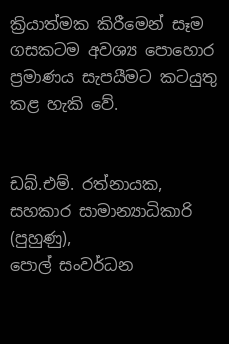ක්‍රියාත්මක කිරීමෙන් සෑම ගසකටම අවශ්‍ය පොහොර ප්‍රමාණය සැපයීමට කටයුතු කළ හැකි වේ.


ඩබ්.එම්. රත්නායක,
සහකාර සාමාන්‍යාධිකාරි (පුහුණු),
පොල් සංවර්ධන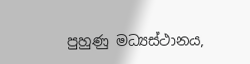පුහුණු මධ්‍යස්ථානය,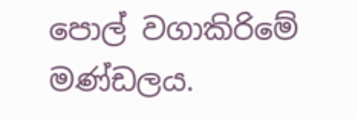පොල් වගාකිරිමේ මණ්ඩලය.